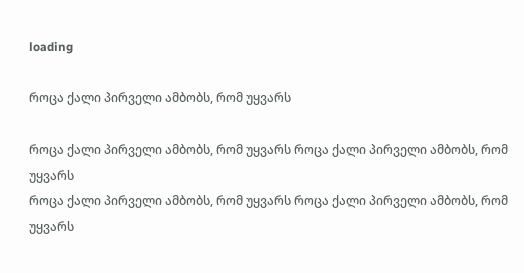loading

როცა ქალი პირველი ამბობს, რომ უყვარს

როცა ქალი პირველი ამბობს, რომ უყვარს როცა ქალი პირველი ამბობს, რომ უყვარს
როცა ქალი პირველი ამბობს, რომ უყვარს როცა ქალი პირველი ამბობს, რომ უყვარს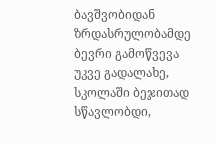ბავშვობიდან ზრდასრულობამდე ბევრი გამოწვევა უკვე გადალახე, სკოლაში ბეჯითად სწავლობდი,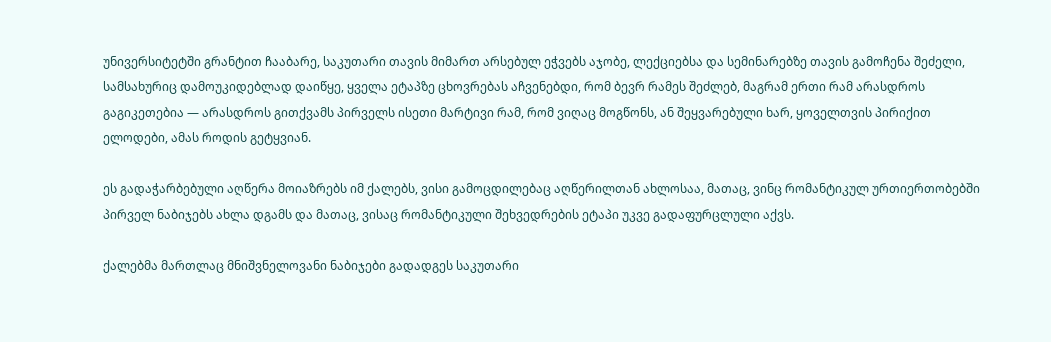უნივერსიტეტში გრანტით ჩააბარე, საკუთარი თავის მიმართ არსებულ ეჭვებს აჯობე, ლექციებსა და სემინარებზე თავის გამოჩენა შეძელი, სამსახურიც დამოუკიდებლად დაიწყე, ყველა ეტაპზე ცხოვრებას აჩვენებდი, რომ ბევრ რამეს შეძლებ, მაგრამ ერთი რამ არასდროს გაგიკეთებია — არასდროს გითქვამს პირველს ისეთი მარტივი რამ, რომ ვიღაც მოგწონს, ან შეყვარებული ხარ, ყოველთვის პირიქით ელოდები, ამას როდის გეტყვიან.

ეს გადაჭარბებული აღწერა მოიაზრებს იმ ქალებს, ვისი გამოცდილებაც აღწერილთან ახლოსაა, მათაც, ვინც რომანტიკულ ურთიერთობებში პირველ ნაბიჯებს ახლა დგამს და მათაც, ვისაც რომანტიკული შეხვედრების ეტაპი უკვე გადაფურცლული აქვს.

ქალებმა მართლაც მნიშვნელოვანი ნაბიჯები გადადგეს საკუთარი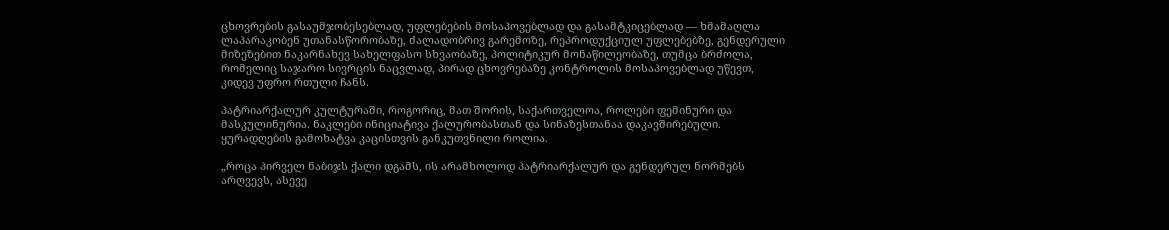ცხოვრების გასაუმჯობესებლად, უფლებების მოსაპოვებლად და გასამტკიცებლად — ხმამაღლა ლაპარაკობენ უთანასწორობაზე, ძალადობრივ გარემოზე, რეპროდუქციულ უფლებებზე, გენდერული მიზეზებით ნაკარნახევ სახელფასო სხვაობაზე, პოლიტიკურ მონაწილეობაზე, თუმცა ბრძოლა, რომელიც საჯარო სივრცის ნაცვლად, პირად ცხოვრებაზე კონტროლის მოსაპოვებლად უწევთ, კიდევ უფრო რთული ჩანს.

პატრიარქალურ კულტურაში, როგორიც, მათ შორის, საქართველოა, როლები ფემინური და მასკულინურია. ნაკლები ინიციატივა ქალურობასთან და სინაზესთანაა დაკავშირებული. ყურადღების გამოხატვა კაცისთვის განკუთვნილი როლია.

„როცა პირველ ნაბიჯს ქალი დგამს, ის არამხოლოდ პატრიარქალურ და გენდერულ ნორმებს არღვევს, ასევე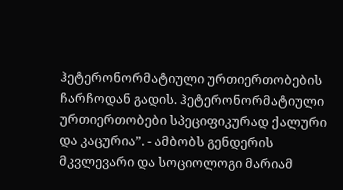ჰეტერონორმატიული ურთიერთობების ჩარჩოდან გადის. ჰეტერონორმატიული ურთიერთობები სპეციფიკურად ქალური და კაცურია”. - ამბობს გენდერის მკვლევარი და სოციოლოგი მარიამ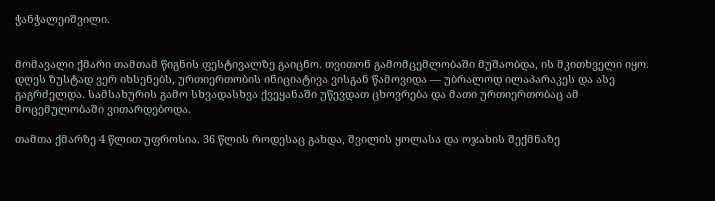ჭანჭალეიშვილი.


მომავალი ქმარი თამთამ წიგნის ფესტივალზე გაიცნო. თვითონ გამომცემლობაში მუშაობდა, ის მკითხველი იყო. დღეს ზუსტად ვერ იხსენებს, ურთიერთობის ინიციატივა ვისგან წამოვიდა — უბრალოდ ილაპარაკეს და ასე გაგრძელდა. სამსახურის გამო სხვადასხვა ქვეყანაში უწევდათ ცხოვრება და მათი ურთიერთობაც ამ მოცემულობაში ვითარდებოდა.

თამთა ქმარზე 4 წლით უფროსია. 36 წლის როდესაც გახდა, შვილის ყოლასა და ოჯახის შექმნაზე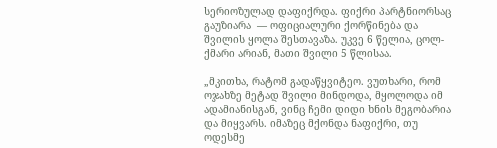სერიოზულად დაფიქრდა. ფიქრი პარტნიორსაც გაუზიარა  — ოფიციალური ქორწინება და შვილის ყოლა შესთავაზა. უკვე 6 წელია, ცოლ-ქმარი არიან, მათი შვილი 5 წლისაა.

„მკითხა, რატომ გადაწყვიტეო. ვუთხარი, რომ ოჯახზე მეტად შვილი მინდოდა, მყოლოდა იმ ადამიანისგან, ვინც ჩემი დიდი ხნის მეგობარია და მიყვარს. იმაზეც მქონდა ნაფიქრი, თუ ოდესმე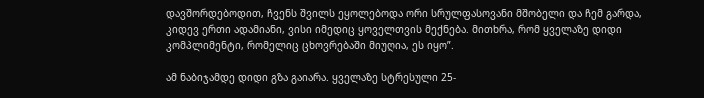დავშორდებოდით, ჩვენს შვილს ეყოლებოდა ორი სრულფასოვანი მშობელი და ჩემ გარდა, კიდევ ერთი ადამიანი, ვისი იმედიც ყოველთვის მექნება. მითხრა, რომ ყველაზე დიდი კომპლიმენტი, რომელიც ცხოვრებაში მიუღია, ეს იყო”.

ამ ნაბიჯამდე დიდი გზა გაიარა. ყველაზე სტრესული 25-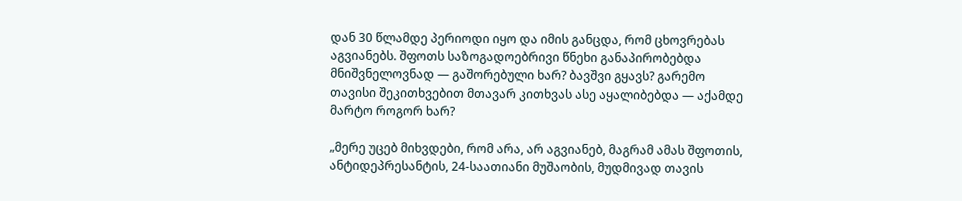დან 30 წლამდე პერიოდი იყო და იმის განცდა, რომ ცხოვრებას აგვიანებს. შფოთს საზოგადოებრივი წნეხი განაპირობებდა მნიშვნელოვნად — გაშორებული ხარ? ბავშვი გყავს? გარემო თავისი შეკითხვებით მთავარ კითხვას ასე აყალიბებდა — აქამდე მარტო როგორ ხარ?

„მერე უცებ მიხვდები, რომ არა, არ აგვიანებ, მაგრამ ამას შფოთის, ანტიდეპრესანტის, 24-საათიანი მუშაობის, მუდმივად თავის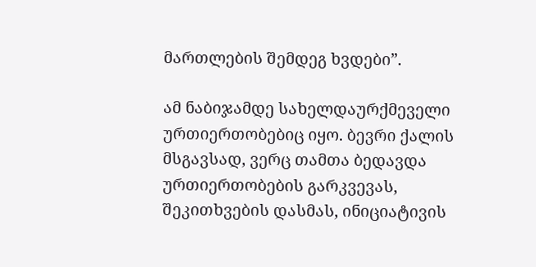მართლების შემდეგ ხვდები”.

ამ ნაბიჯამდე სახელდაურქმეველი ურთიერთობებიც იყო. ბევრი ქალის მსგავსად, ვერც თამთა ბედავდა ურთიერთობების გარკვევას, შეკითხვების დასმას, ინიციატივის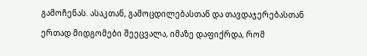გამოჩენას. ასაკთან, გამოცდილებასთან და თავდაჯერებასთან ერთად მიდგომები შეეცვალა, იმაზე დაფიქრდა, რომ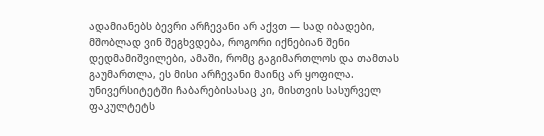ადამიანებს ბევრი არჩევანი არ აქვთ — სად იბადები, მშობლად ვინ შეგხვდება, როგორი იქნებიან შენი დედმამიშვილები, ამაში, რომც გაგიმართლოს და თამთას გაუმართლა, ეს მისი არჩევანი მაინც არ ყოფილა. უნივერსიტეტში ჩაბარებისასაც კი, მისთვის სასურველ ფაკულტეტს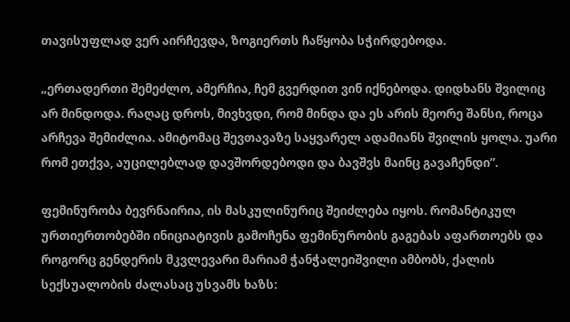თავისუფლად ვერ აირჩევდა, ზოგიერთს ჩაწყობა სჭირდებოდა.

„ერთადერთი შემეძლო, ამერჩია, ჩემ გვერდით ვინ იქნებოდა. დიდხანს შვილიც არ მინდოდა. რაღაც დროს, მივხვდი, რომ მინდა და ეს არის მეორე შანსი, როცა არჩევა შემიძლია. ამიტომაც შევთავაზე საყვარელ ადამიანს შვილის ყოლა. უარი რომ ეთქვა, აუცილებლად დავშორდებოდი და ბავშვს მაინც გავაჩენდი”.

ფემინურობა ბევრნაირია, ის მასკულინურიც შეიძლება იყოს. რომანტიკულ ურთიერთობებში ინიციატივის გამოჩენა ფემინურობის გაგებას აფართოებს და როგორც გენდერის მკვლევარი მარიამ ჭანჭალეიშვილი ამბობს, ქალის სექსუალობის ძალასაც უსვამს ხაზს: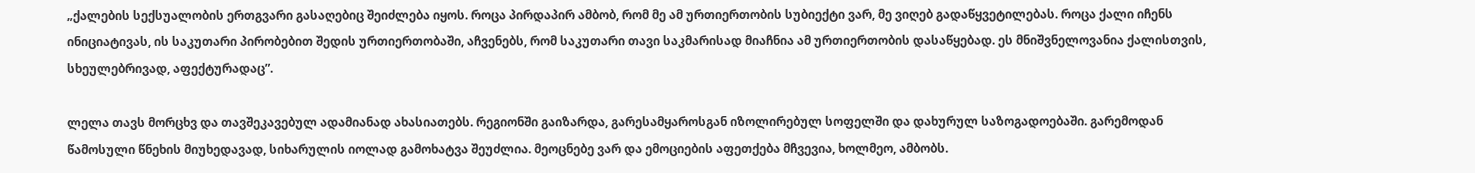„ქალების სექსუალობის ერთგვარი გასაღებიც შეიძლება იყოს. როცა პირდაპირ ამბობ, რომ მე ამ ურთიერთობის სუბიექტი ვარ, მე ვიღებ გადაწყვეტილებას. როცა ქალი იჩენს ინიციატივას, ის საკუთარი პირობებით შედის ურთიერთობაში, აჩვენებს, რომ საკუთარი თავი საკმარისად მიაჩნია ამ ურთიერთობის დასაწყებად. ეს მნიშვნელოვანია ქალისთვის, სხეულებრივად, აფექტურადაც”.

ლელა თავს მორცხვ და თავშეკავებულ ადამიანად ახასიათებს. რეგიონში გაიზარდა, გარესამყაროსგან იზოლირებულ სოფელში და დახურულ საზოგადოებაში. გარემოდან წამოსული წნეხის მიუხედავად, სიხარულის იოლად გამოხატვა შეუძლია. მეოცნებე ვარ და ემოციების აფეთქება მჩვევია, ხოლმეო, ამბობს.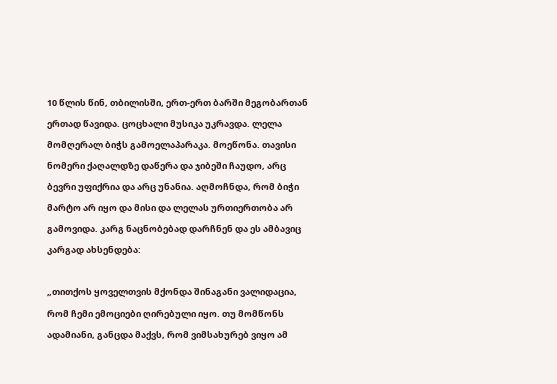10 წლის წინ, თბილისში, ერთ-ერთ ბარში მეგობართან ერთად წავიდა. ცოცხალი მუსიკა უკრავდა. ლელა მომღერალ ბიჭს გამოელაპარაკა. მოეწონა. თავისი ნომერი ქაღალდზე დაწერა და ჯიბეში ჩაუდო, არც ბევრი უფიქრია და არც უნანია. აღმოჩნდა, რომ ბიჭი მარტო არ იყო და მისი და ლელას ურთიერთობა არ გამოვიდა. კარგ ნაცნობებად დარჩნენ და ეს ამბავიც კარგად ახსენდება:

„თითქოს ყოველთვის მქონდა შინაგანი ვალიდაცია, რომ ჩემი ემოციები ღირებული იყო. თუ მომწონს ადამიანი, განცდა მაქვს, რომ ვიმსახურებ ვიყო ამ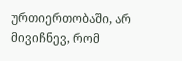ურთიერთობაში, არ მივიჩნევ, რომ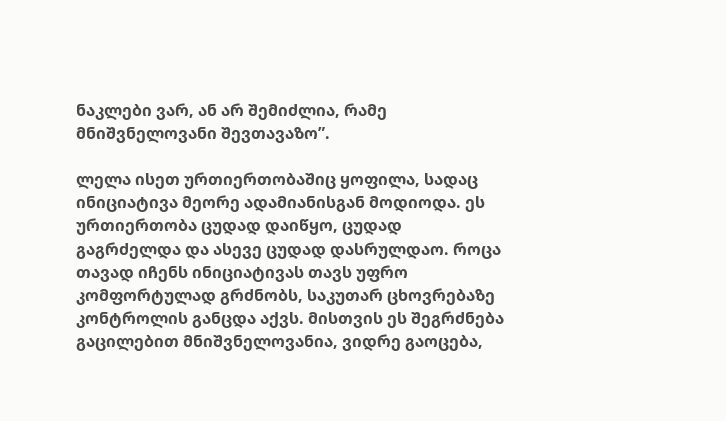ნაკლები ვარ, ან არ შემიძლია, რამე მნიშვნელოვანი შევთავაზო”.

ლელა ისეთ ურთიერთობაშიც ყოფილა, სადაც ინიციატივა მეორე ადამიანისგან მოდიოდა. ეს ურთიერთობა ცუდად დაიწყო, ცუდად გაგრძელდა და ასევე ცუდად დასრულდაო. როცა თავად იჩენს ინიციატივას თავს უფრო კომფორტულად გრძნობს, საკუთარ ცხოვრებაზე კონტროლის განცდა აქვს. მისთვის ეს შეგრძნება გაცილებით მნიშვნელოვანია, ვიდრე გაოცება,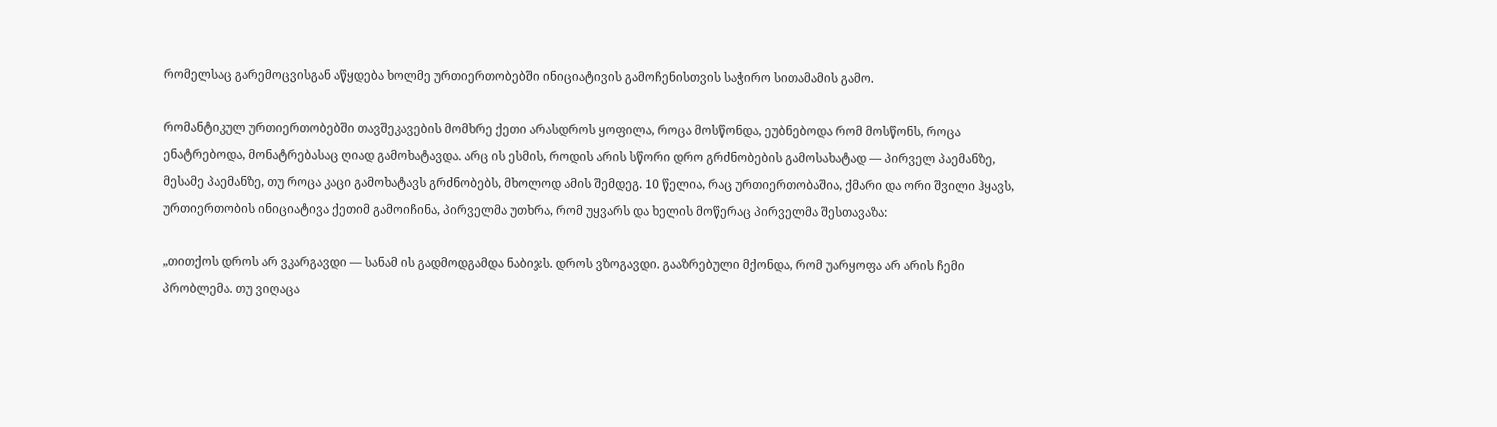რომელსაც გარემოცვისგან აწყდება ხოლმე ურთიერთობებში ინიციატივის გამოჩენისთვის საჭირო სითამამის გამო.

რომანტიკულ ურთიერთობებში თავშეკავების მომხრე ქეთი არასდროს ყოფილა, როცა მოსწონდა, ეუბნებოდა რომ მოსწონს, როცა ენატრებოდა, მონატრებასაც ღიად გამოხატავდა. არც ის ესმის, როდის არის სწორი დრო გრძნობების გამოსახატად — პირველ პაემანზე, მესამე პაემანზე, თუ როცა კაცი გამოხატავს გრძნობებს, მხოლოდ ამის შემდეგ. 10 წელია, რაც ურთიერთობაშია, ქმარი და ორი შვილი ჰყავს, ურთიერთობის ინიციატივა ქეთიმ გამოიჩინა, პირველმა უთხრა, რომ უყვარს და ხელის მოწერაც პირველმა შესთავაზა:

„თითქოს დროს არ ვკარგავდი — სანამ ის გადმოდგამდა ნაბიჯს. დროს ვზოგავდი. გააზრებული მქონდა, რომ უარყოფა არ არის ჩემი პრობლემა. თუ ვიღაცა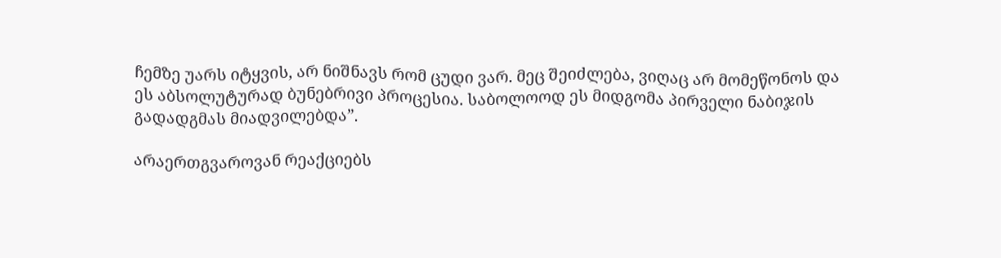ჩემზე უარს იტყვის, არ ნიშნავს რომ ცუდი ვარ. მეც შეიძლება, ვიღაც არ მომეწონოს და ეს აბსოლუტურად ბუნებრივი პროცესია. საბოლოოდ ეს მიდგომა პირველი ნაბიჯის გადადგმას მიადვილებდა”.

არაერთგვაროვან რეაქციებს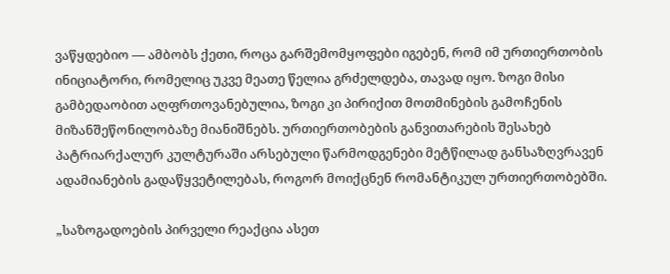ვაწყდებიო — ამბობს ქეთი, როცა გარშემომყოფები იგებენ, რომ იმ ურთიერთობის ინიციატორი, რომელიც უკვე მეათე წელია გრძელდება, თავად იყო. ზოგი მისი გამბედაობით აღფრთოვანებულია, ზოგი კი პირიქით მოთმინების გამოჩენის მიზანშეწონილობაზე მიანიშნებს. ურთიერთობების განვითარების შესახებ პატრიარქალურ კულტურაში არსებული წარმოდგენები მეტწილად განსაზღვრავენ ადამიანების გადაწყვეტილებას, როგორ მოიქცნენ რომანტიკულ ურთიერთობებში.

„საზოგადოების პირველი რეაქცია ასეთ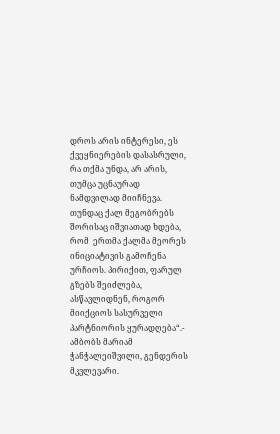დროს არის ინტერესი, ეს ქვეყნიერების დასასრული, რა თქმა უნდა, არ არის, თუმცა უცნაურად ნამდვილად მიიჩნევა. თუნდაც ქალ მეგობრებს შორისაც იშვიათად ხდება, რომ  ერთმა ქალმა მეორეს ინიციატივის გამოჩენა ურჩიოს. პირიქით, ფარულ გზებს შეიძლება, ასწავლიდნენ, როგორ მიიქციოს სასურველი პარტნიორის ყურადღება“.- ამბობს მარიამ ჭანჭალეიშვილი, გენდერის მკვლევარი.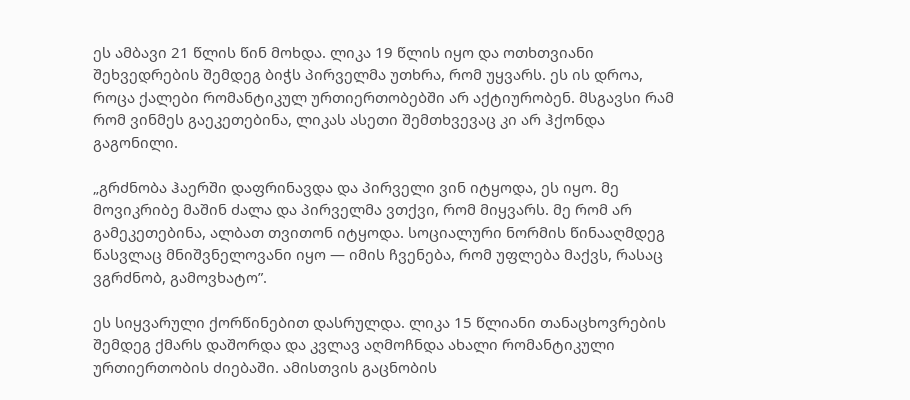ეს ამბავი 21 წლის წინ მოხდა. ლიკა 19 წლის იყო და ოთხთვიანი შეხვედრების შემდეგ ბიჭს პირველმა უთხრა, რომ უყვარს. ეს ის დროა, როცა ქალები რომანტიკულ ურთიერთობებში არ აქტიურობენ. მსგავსი რამ რომ ვინმეს გაეკეთებინა, ლიკას ასეთი შემთხვევაც კი არ ჰქონდა გაგონილი.

„გრძნობა ჰაერში დაფრინავდა და პირველი ვინ იტყოდა, ეს იყო. მე მოვიკრიბე მაშინ ძალა და პირველმა ვთქვი, რომ მიყვარს. მე რომ არ გამეკეთებინა, ალბათ თვითონ იტყოდა. სოციალური ნორმის წინააღმდეგ წასვლაც მნიშვნელოვანი იყო — იმის ჩვენება, რომ უფლება მაქვს, რასაც ვგრძნობ, გამოვხატო”.

ეს სიყვარული ქორწინებით დასრულდა. ლიკა 15 წლიანი თანაცხოვრების შემდეგ ქმარს დაშორდა და კვლავ აღმოჩნდა ახალი რომანტიკული ურთიერთობის ძიებაში. ამისთვის გაცნობის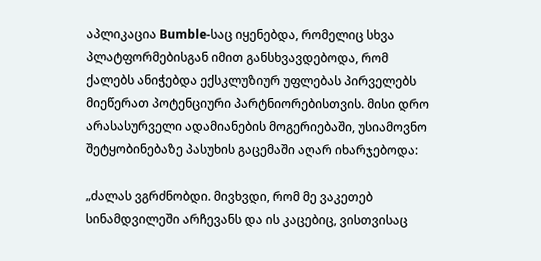აპლიკაცია Bumble-საც იყენებდა, რომელიც სხვა პლატფორმებისგან იმით განსხვავდებოდა, რომ ქალებს ანიჭებდა ექსკლუზიურ უფლებას პირველებს მიეწერათ პოტენციური პარტნიორებისთვის. მისი დრო არასასურველი ადამიანების მოგერიებაში, უსიამოვნო შეტყობინებაზე პასუხის გაცემაში აღარ იხარჯებოდა:

„ძალას ვგრძნობდი. მივხვდი, რომ მე ვაკეთებ სინამდვილეში არჩევანს და ის კაცებიც, ვისთვისაც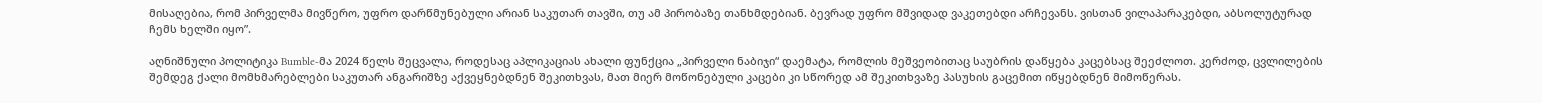მისაღებია, რომ პირველმა მივწერო, უფრო დარწმუნებული არიან საკუთარ თავში, თუ ამ პირობაზე თანხმდებიან. ბევრად უფრო მშვიდად ვაკეთებდი არჩევანს. ვისთან ვილაპარაკებდი, აბსოლუტურად ჩემს ხელში იყო”.

აღნიშნული პოლიტიკა Bumble-მა 2024 წელს შეცვალა, როდესაც აპლიკაციას ახალი ფუნქცია „პირველი ნაბიჯი“ დაემატა, რომლის მეშვეობითაც საუბრის დაწყება კაცებსაც შეეძლოთ. კერძოდ, ცვლილების შემდეგ ქალი მომხმარებლები საკუთარ ანგარიშზე აქვეყნებდნენ შეკითხვას, მათ მიერ მოწონებული კაცები კი სწორედ ამ შეკითხვაზე პასუხის გაცემით იწყებდნენ მიმოწერას.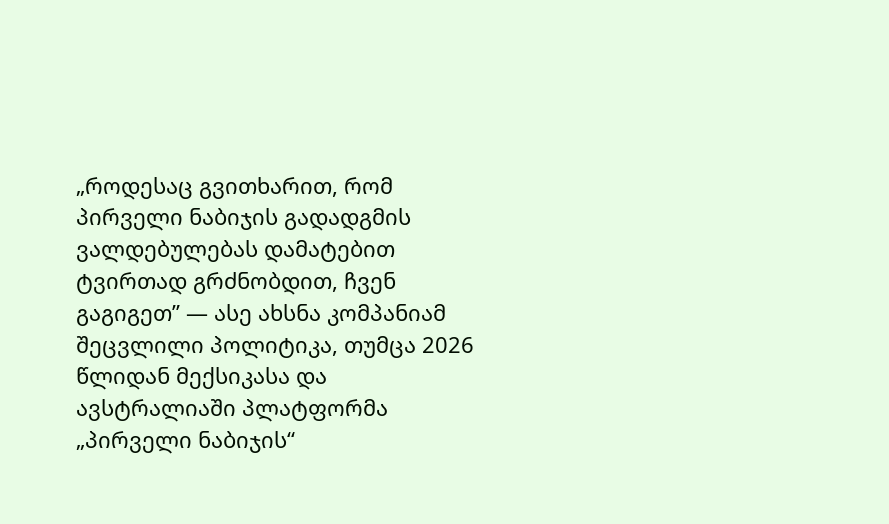„როდესაც გვითხარით, რომ პირველი ნაბიჯის გადადგმის ვალდებულებას დამატებით ტვირთად გრძნობდით, ჩვენ გაგიგეთ” — ასე ახსნა კომპანიამ შეცვლილი პოლიტიკა, თუმცა 2026 წლიდან მექსიკასა და ავსტრალიაში პლატფორმა „პირველი ნაბიჯის“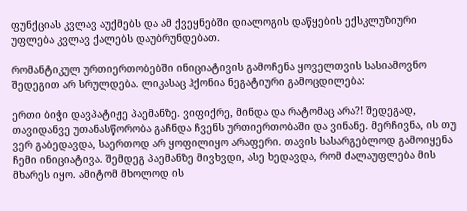ფუნქციას კვლავ აუქმებს და ამ ქვეყნებში დიალოგის დაწყების ექსკლუზიური უფლება კვლავ ქალებს დაუბრუნდებათ.

რომანტიკულ ურთიერთობებში ინიციატივის გამოჩენა ყოველთვის სასიამოვნო შედეგით არ სრულდება. ლიკასაც ჰქონია ნეგატიური გამოცდილება:

ერთი ბიჭი დავპატიჟე პაემანზე. ვიფიქრე, მინდა და რატომაც არა?! შედეგად, თავიდანვე უთანასწორობა გაჩნდა ჩვენს ურთიერთობაში და ვინანე. მერჩივნა, ის თუ ვერ გაბედავდა, საერთოდ არ ყოფილიყო არაფერი. თავის სასარგებლოდ გამოიყენა ჩემი ინიციატივა. შემდეგ პაემანზე მივხვდი, ასე ხედავდა, რომ ძალაუფლება მის მხარეს იყო. ამიტომ მხოლოდ ის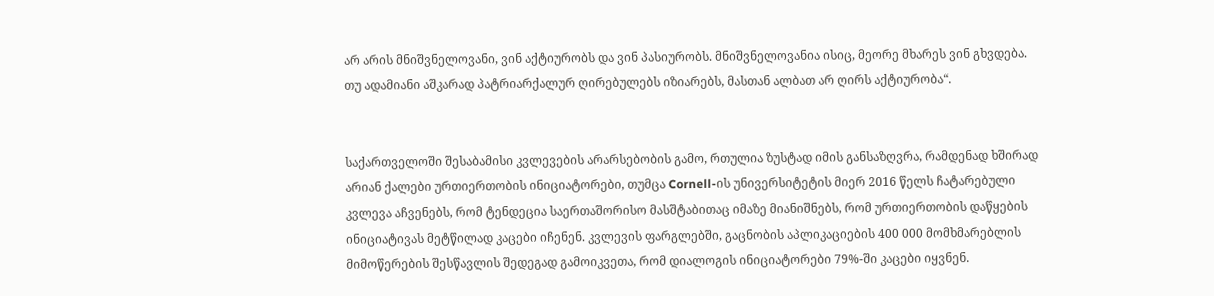არ არის მნიშვნელოვანი, ვინ აქტიურობს და ვინ პასიურობს. მნიშვნელოვანია ისიც, მეორე მხარეს ვინ გხვდება. თუ ადამიანი აშკარად პატრიარქალურ ღირებულებს იზიარებს, მასთან ალბათ არ ღირს აქტიურობა“.


საქართველოში შესაბამისი კვლევების არარსებობის გამო, რთულია ზუსტად იმის განსაზღვრა, რამდენად ხშირად არიან ქალები ურთიერთობის ინიციატორები, თუმცა Cornell-ის უნივერსიტეტის მიერ 2016 წელს ჩატარებული კვლევა აჩვენებს, რომ ტენდეცია საერთაშორისო მასშტაბითაც იმაზე მიანიშნებს, რომ ურთიერთობის დაწყების ინიციატივას მეტწილად კაცები იჩენენ. კვლევის ფარგლებში, გაცნობის აპლიკაციების 400 000 მომხმარებლის მიმოწერების შესწავლის შედეგად გამოიკვეთა, რომ დიალოგის ინიციატორები 79%-ში კაცები იყვნენ.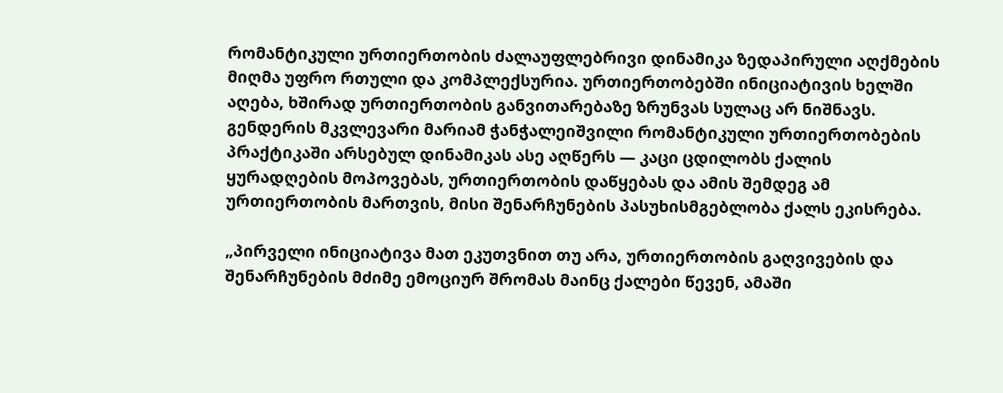რომანტიკული ურთიერთობის ძალაუფლებრივი დინამიკა ზედაპირული აღქმების მიღმა უფრო რთული და კომპლექსურია. ურთიერთობებში ინიციატივის ხელში აღება, ხშირად ურთიერთობის განვითარებაზე ზრუნვას სულაც არ ნიშნავს. გენდერის მკვლევარი მარიამ ჭანჭალეიშვილი რომანტიკული ურთიერთობების პრაქტიკაში არსებულ დინამიკას ასე აღწერს — კაცი ცდილობს ქალის ყურადღების მოპოვებას, ურთიერთობის დაწყებას და ამის შემდეგ ამ ურთიერთობის მართვის, მისი შენარჩუნების პასუხისმგებლობა ქალს ეკისრება.

„პირველი ინიციატივა მათ ეკუთვნით თუ არა, ურთიერთობის გაღვივების და შენარჩუნების მძიმე ემოციურ შრომას მაინც ქალები წევენ, ამაში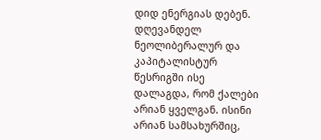დიდ ენერგიას დებენ. დღევანდელ ნეოლიბერალურ და კაპიტალისტურ წესრიგში ისე დალაგდა, რომ ქალები არიან ყველგან. ისინი არიან სამსახურშიც,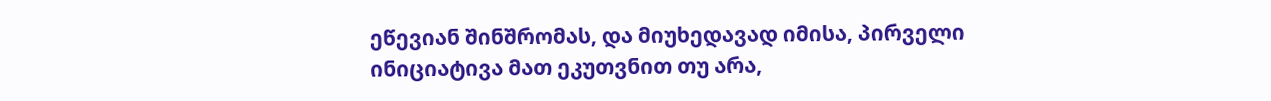ეწევიან შინშრომას, და მიუხედავად იმისა, პირველი ინიციატივა მათ ეკუთვნით თუ არა,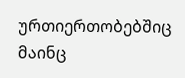ურთიერთობებშიც მაინც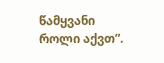წამყვანი როლი აქვთ”.